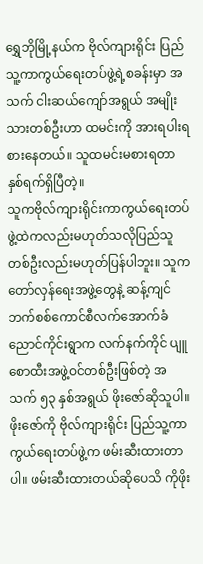ရွှေဘိုမြို့နယ်က ဗိုလ်ကျားရိုင်း ပြည်သူ့ကာကွယ်ရေးတပ်ဖွဲ့ရဲ့စခန်းမှာ အသက် ငါးဆယ်ကျော်အရွယ် အမျိုးသားတစ်ဦးဟာ ထမင်းကို အားရပါးရ စားနေတယ်။ သူထမင်းမစားရတာ နှစ်ရက်ရှိပြီတဲ့။
သူကဗိုလ်ကျားရိုင်းကာကွယ်ရေးတပ်ဖွဲ့ထဲကလည်းမဟုတ်သလိုပြည်သူတစ်ဦးလည်းမဟုတ်ပြန်ပါဘူး။ သူက တော်လှန်ရေးအဖွဲ့တွေနဲ့ ဆန့်ကျင်ဘက်စစ်ကောင်စီလက်အောက်ခံ ညောင်ကိုင်းရွာက လက်နက်ကိုင် ပျူစောထီးအဖွဲ့ဝင်တစ်ဦးဖြစ်တဲ့ အသက် ၅၃ နှစ်အရွယ် ဖိုးဇော်ဆိုသူပါ။
ဖိုးဇော်ကို ဗိုလ်ကျားရိုင်း ပြည်သူ့ကာကွယ်ရေးတပ်ဖွဲ့က ဖမ်းဆီးထားတာပါ။ ဖမ်းဆီးထားတယ်ဆိုပေသိ ကိုဖိုး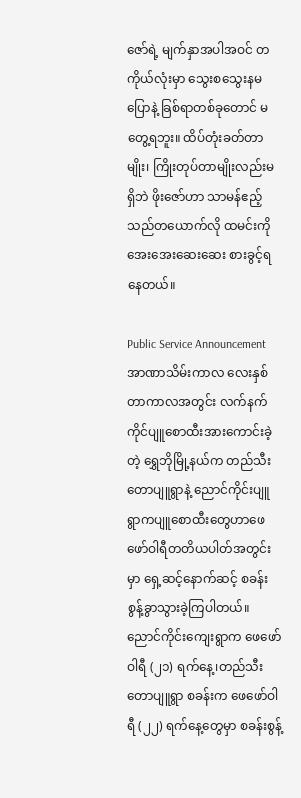ဇော်ရဲ့ မျက်နှာအပါအဝင် တကိုယ်လုံးမှာ သွေးစသွေးနမပြောနဲ့ ခြစ်ရာတစ်ခုတောင် မတွေ့ရဘူး။ ထိပ်တုံးခတ်တာမျိုး၊ ကြိုးတုပ်တာမျိုးလည်းမရှိဘဲ ဖိုးဇော်ဟာ သာမန်ဧည့်သည်တယောက်လို ထမင်းကို အေးအေးဆေးဆေး စားခွင့်ရနေတယ်။

Public Service Announcement
အာဏာသိမ်းကာလ လေးနှစ်တာကာလအတွင်း လက်နက်ကိုင်ပျူစောထီးအားကောင်းခဲ့တဲ့ ရွှေဘိုမြို့နယ်က တည်သီးတောပျူရွာနဲ့ ညောင်ကိုင်းပျူရွာကပျူစောထီးတွေဟာဖေဖော်ဝါရီတတိယပါတ်အတွင်းမှာ ရှေ့ဆင့်နောက်ဆင့် စခန်းစွန့်ခွာသွားခဲ့ကြပါတယ်။
ညောင်ကိုင်းကျေးရွာက ဖေဖော်ဝါရီ (၂၁) ရက်နေ့၊တည်သီးတောပျူရွာ စခန်းက ဖေဖော်ဝါရီ (၂၂) ရက်နေ့တွေမှာ စခန်းစွန့်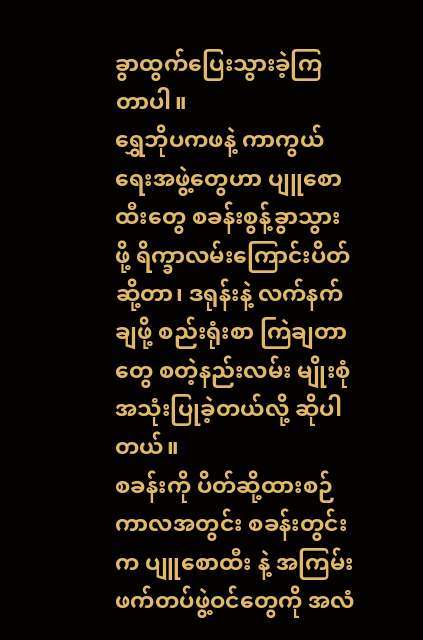ခွာထွက်ပြေးသွားခဲ့ကြတာပါ။
ရွှေဘိုပကဖနဲ့ ကာကွယ်ရေးအဖွဲ့တွေဟာ ပျူစောထီးတွေ စခန်းစွန့်ခွာသွားဖို့ ရိက္ခာလမ်းကြောင်းပိတ်ဆို့တာ၊ ဒရုန်းနဲ့ လက်နက်ချဖို့ စည်းရုံးစာ ကြဲချတာတွေ စတဲ့နည်းလမ်း မျိုးစုံ အသုံးပြုခဲ့တယ်လို့ ဆိုပါတယ်။
စခန်းကို ပိတ်ဆို့ထားစဉ်ကာလအတွင်း စခန်းတွင်းက ပျူစောထီး နဲ့ အကြမ်းဖက်တပ်ဖွဲ့ဝင်တွေကို အလံ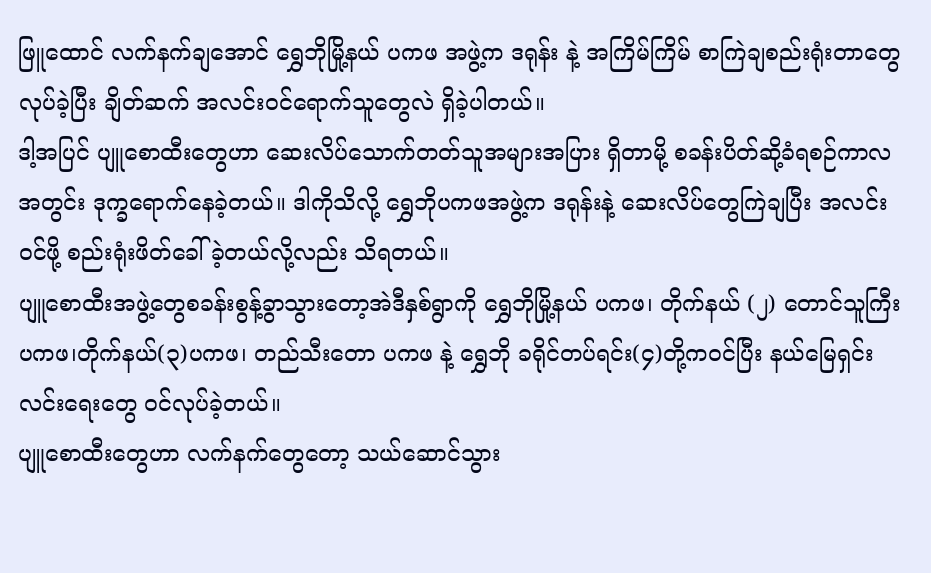ဖြူထောင် လက်နက်ချအောင် ရွှေဘိုမြို့နယ် ပကဖ အဖွဲ့က ဒရုန်း နဲ့ အကြိမ်ကြိမ် စာကြဲချစည်းရုံးတာတွေ လုပ်ခဲ့ပြီး ချိတ်ဆက် အလင်းဝင်ရောက်သူတွေလဲ ရှိခဲ့ပါတယ်။
ဒါ့အပြင် ပျူစောထီးတွေဟာ ဆေးလိပ်သောက်တတ်သူအများအပြား ရှိတာမို့ စခန်းပိတ်ဆို့ခံရစဉ်ကာလ အတွင်း ဒုက္ခရောက်နေခဲ့တယ်။ ဒါကိုသိလို့ ရွှေဘိုပကဖအဖွဲ့က ဒရုန်းနဲ့ ဆေးလိပ်တွေကြဲချပြီး အလင်းဝင်ဖို့ စည်းရုံးဖိတ်ခေါ်ခဲ့တယ်လို့လည်း သိရတယ်။
ပျူစောထီးအဖွဲ့တွေစခန်းစွန့်ခွာသွားတော့အဲဒီနှစ်ရွာကို ရွှေဘိုမြို့နယ် ပကဖ၊ တိုက်နယ် (၂) တောင်သူကြီး ပကဖ၊တိုက်နယ်(၃)ပကဖ၊ တည်သီးတော ပကဖ နဲ့ ရွှေဘို ခရိုင်တပ်ရင်း(၄)တို့ကဝင်ပြီး နယ်မြေရှင်းလင်းရေးတွေ ဝင်လုပ်ခဲ့တယ်။
ပျူစောထီးတွေဟာ လက်နက်တွေတော့ သယ်ဆောင်သွား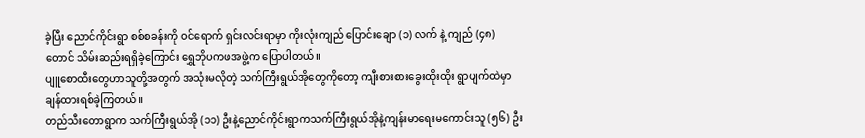ခဲ့ပြီး ညောင်ကိုင်းရွာ စစ်စခန်းကို ဝင်ရောက် ရှင်းလင်းရာမှာ ကိုးလုံးကျည် ပြောင်းချော (၁) လက် နဲ့ ကျည် (၄၈) တောင် သိမ်းဆည်းရရှိခဲ့ကြောင်း ရွှေဘိုပကဖအဖွဲ့က ပြောပါတယ်။
ပျူစောထီးတွေဟာသူတို့အတွက် အသုံးမလိုတဲ့ သက်ကြီးရွယ်အိုတွေကိုတော့ ကျီးစားစားခွေးထိုးထိုး ရွာပျက်ထဲမှာ ချန်ထားရစ်ခဲ့ကြတယ်။
တည်သီးတောရွာက သက်ကြီးရွယ်အို (၁၁) ဦးနဲ့ညောင်ကိုင်းရွာကသက်ကြီးရွယ်အိုနဲ့ကျန်းမာရေးမကောင်းသူ (၅၆) ဦး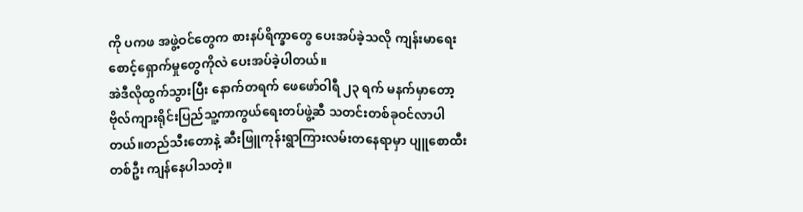ကို ပကဖ အဖွဲ့ဝင်တွေက စားနပ်ရိက္ခာတွေ ပေးအပ်ခဲ့သလို ကျန်းမာရေး စောင့်ရှောက်မှုတွေကိုလဲ ပေးအပ်ခဲ့ပါတယ်။
အဲဒီလိုထွက်သွားပြီး နောက်တရက် ဖေဖော်ဝါရီ ၂၃ ရက် မနက်မှာတော့ ဗိုလ်ကျားရိုင်းပြည်သူ့ကာကွယ်ရေးတပ်ဖွဲ့ဆီ သတင်းတစ်ခုဝင်လာပါတယ်။တည်သီးတောနဲ့ ဆီးဖြူကုန်းရွာကြားလမ်းတနေရာမှာ ပျူစောထီးတစ်ဦး ကျန်နေပါသတဲ့။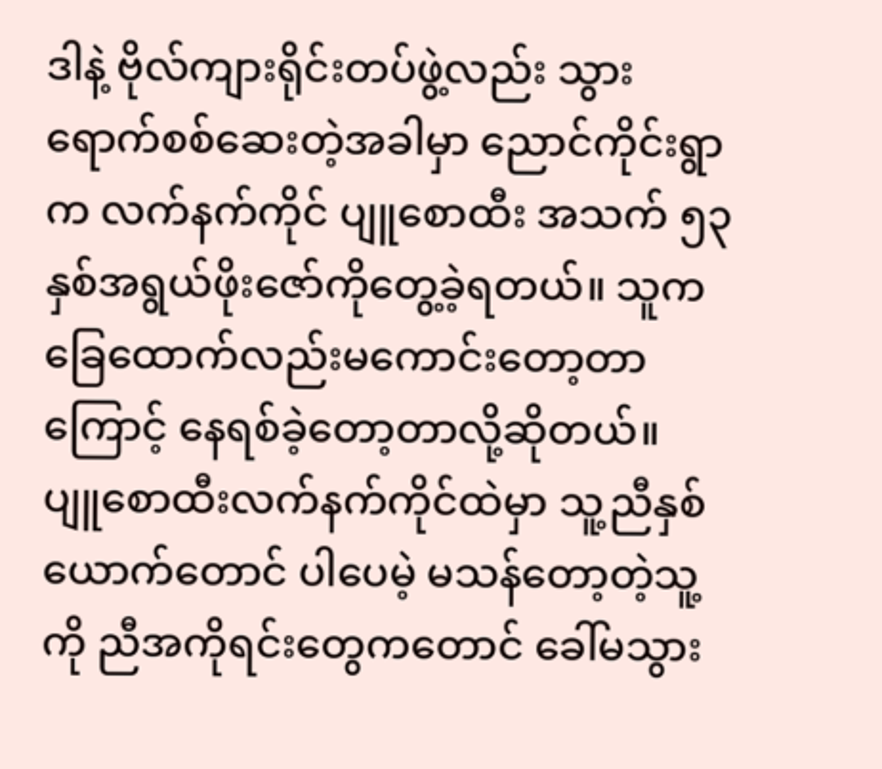ဒါနဲ့ ဗိုလ်ကျားရိုင်းတပ်ဖွဲ့လည်း သွားရောက်စစ်ဆေးတဲ့အခါမှာ ညောင်ကိုင်းရွာက လက်နက်ကိုင် ပျူစောထီး အသက် ၅၃ နှစ်အရွယ်ဖိုးဇော်ကိုတွေ့ခဲ့ရတယ်။ သူကခြေထောက်လည်းမကောင်းတော့တာကြောင့် နေရစ်ခဲ့တော့တာလို့ဆိုတယ်။
ပျူစောထီးလက်နက်ကိုင်ထဲမှာ သူ့ညီနှစ်ယောက်တောင် ပါပေမဲ့ မသန်တော့တဲ့သူ့ကို ညီအကိုရင်းတွေကတောင် ခေါ်မသွား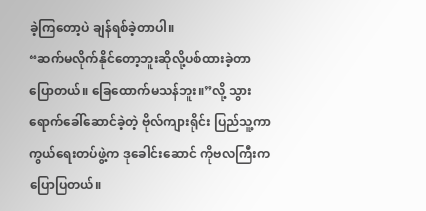ခဲ့ကြတော့ပဲ ချန်ရစ်ခဲ့တာပါ။
“ဆက်မလိုက်နိုင်တော့ဘူးဆိုလို့ပစ်ထားခဲ့တာပြောတယ်။ ခြေထောက်မသန်ဘူး။”လို့ သွားရောက်ခေါ်ဆောင်ခဲ့တဲ့ ဗိုလ်ကျားရိုင်း ပြည်သူ့ကာကွယ်ရေးတပ်ဖွဲ့က ဒုခေါင်းဆောင် ကိုဗလကြီးက ပြောပြတယ်။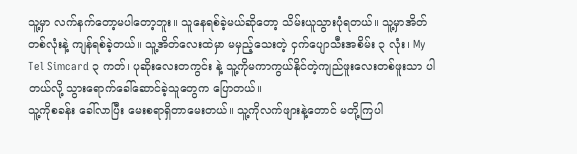သူ့မှာ လက်နက်တော့မပါတော့ဘူး။ သူနေရစ်ခဲ့မယ်ဆိုတော့ သိမ်းယူသွားပုံရတယ်။ သူ့မှာအိတ်တစ်လုံးနဲ့ ကျန်ရစ်ခဲ့တယ်။ သူ့အိတ်လေးထဲမှာ မမှည့်သေးတဲ့ ငှက်ပျောသီးအစိမ်း ၃ လုံး၊ My Tel Simcard ၃ ကတ်၊ ပုဆိုးလေးတကွင်း နဲ့ သူ့ကိုမကာကွယ်နိုင်တဲ့ကျည်ဖူးလေးတစ်ဖူးသာ ပါတယ်လို့ သွားရောက်ခေါ်ဆောင်ခဲ့သူတွေက ပြောတယ်။
သူ့ကိုစခန်း ခေါ်လာပြီး မေးစရာရှိတာမေးတယ်။ သူ့ကိုလက်ဖျားနဲ့တောင် မတို့ကြပါ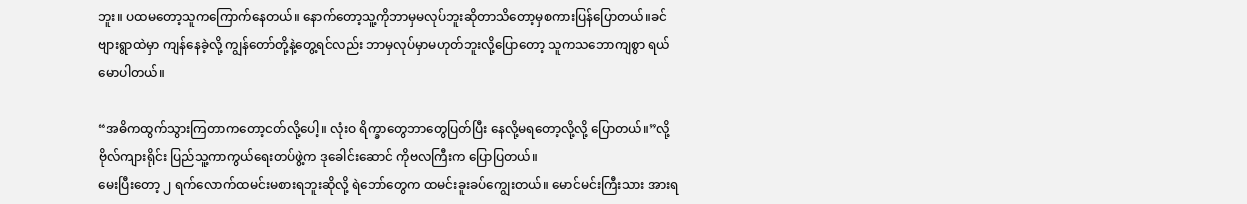ဘူး။ ပထမတော့သူကကြောက်နေတယ်။ နောက်တော့သူ့ကိုဘာမှမလုပ်ဘူးဆိုတာသိတော့မှစကားပြန်ပြောတယ်။ခင်ဗျားရွာထဲမှာ ကျန်နေခဲ့လို့ ကျွန်တော်တို့နဲ့တွေ့ရင်လည်း ဘာမှလုပ်မှာမဟုတ်ဘူးလို့ပြောတော့ သူကသဘောကျစွာ ရယ်မောပါတယ်။

“အဓိကထွက်သွားကြတာကတော့ငတ်လို့ပေါ့။ လုံးဝ ရိက္ခာတွေဘာတွေပြတ်ပြီး နေလို့မရတော့လို့လို့ ပြောတယ်။”လို့ ဗိုလ်ကျားရိုင်း ပြည်သူ့ကာကွယ်ရေးတပ်ဖွဲ့က ဒုခေါင်းဆောင် ကိုဗလကြီးက ပြောပြတယ်။
မေးပြီးတော့ ၂ ရက်လောက်ထမင်းမစားရဘူးဆိုလို့ ရဲဘော်တွေက ထမင်းခူးခပ်ကျွေးတယ်။ မောင်မင်းကြီးသား အားရ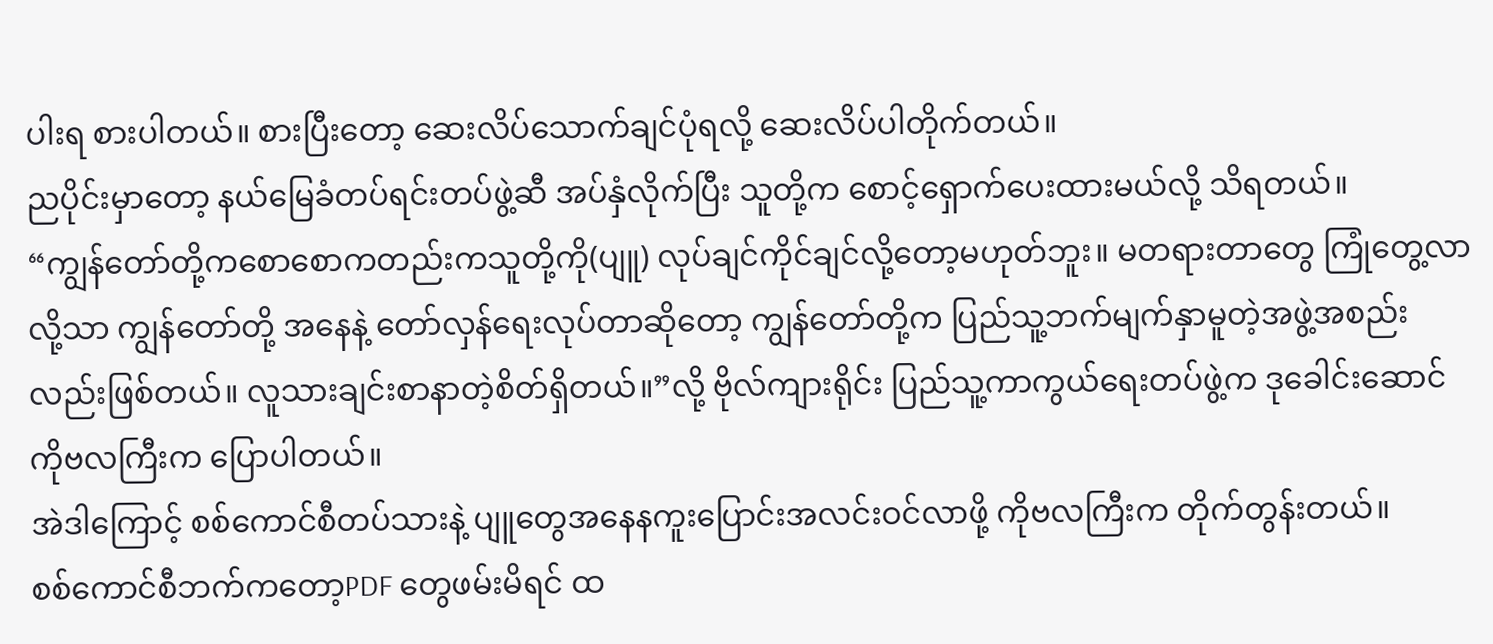ပါးရ စားပါတယ်။ စားပြီးတော့ ဆေးလိပ်သောက်ချင်ပုံရလို့ ဆေးလိပ်ပါတိုက်တယ်။
ညပိုင်းမှာတော့ နယ်မြေခံတပ်ရင်းတပ်ဖွဲ့ဆီ အပ်နှံလိုက်ပြီး သူတို့က စောင့်ရှောက်ပေးထားမယ်လို့ သိရတယ်။
“ကျွန်တော်တို့ကစောစောကတည်းကသူတို့ကို(ပျူ) လုပ်ချင်ကိုင်ချင်လို့တော့မဟုတ်ဘူး။ မတရားတာတွေ ကြုံတွေ့လာလို့သာ ကျွန်တော်တို့ အနေနဲ့ တော်လှန်ရေးလုပ်တာဆိုတော့ ကျွန်တော်တို့က ပြည်သူ့ဘက်မျက်နှာမူတဲ့အဖွဲ့အစည်းလည်းဖြစ်တယ်။ လူသားချင်းစာနာတဲ့စိတ်ရှိတယ်။”လို့ ဗိုလ်ကျားရိုင်း ပြည်သူ့ကာကွယ်ရေးတပ်ဖွဲ့က ဒုခေါင်းဆောင် ကိုဗလကြီးက ပြောပါတယ်။
အဲဒါကြောင့် စစ်ကောင်စီတပ်သားနဲ့ ပျူတွေအနေနကူးပြောင်းအလင်းဝင်လာဖို့ ကိုဗလကြီးက တိုက်တွန်းတယ်။
စစ်ကောင်စီဘက်ကတော့PDF တွေဖမ်းမိရင် ထ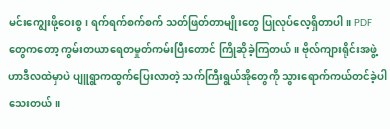မင်းကျွေးဖို့ဝေးစွ၊ ရက်ရက်စက်စက် သတ်ဖြတ်တာမျိုးတွေ ပြုလုပ်လေ့ရှိတာပါ။ PDF တွေကတော့ ကွမ်းတယာရေတမှုတ်ကမ်းပြီးတောင် ကြိုဆိုခဲ့ကြတယ်။ ဗိုလ်ကျားရိုင်းအဖွဲ့ဟာဒီလထဲမှာပဲ ပျူရွာကထွက်ပြေးလာတဲ့ သက်ကြီးရွယ်အိုတွေကို သွားရောက်ကယ်တင်ခဲ့ပါသေးတယ်။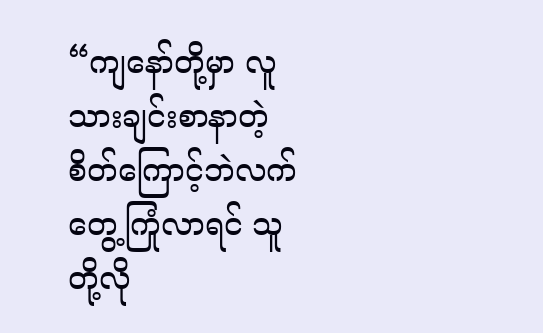“ကျနော်တို့မှာ လူသားချင်းစာနာတဲ့ စိတ်ကြောင့်ဘဲလက်တွေ့ကြုံလာရင် သူတို့လို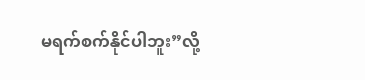မရက်စက်နိုင်ပါဘူး”လို့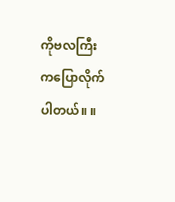ကိုဗလကြီးကပြောလိုက်ပါတယ်။ ။